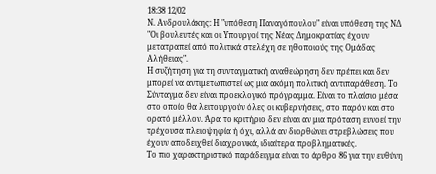18:38 12/02
Ν. Ανδρουλάκης: Η "υπόθεση Παναγόπουλου" είναι υπόθεση της ΝΔ
"Οι βουλευτές και οι Υπουργοί της Νέας Δημοκρατίας έχουν μετατραπεί από πολιτικά στελέχη σε ηθοποιούς της Ομάδας Αλήθειας".
Η συζήτηση για τη συνταγματική αναθεώρηση δεν πρέπει και δεν μπορεί να αντιμετωπιστεί ως μια ακόμη πολιτική αντιπαράθεση. Το Σύνταγμα δεν είναι προεκλογικό πρόγραμμα. Είναι το πλαίσιο μέσα στο οποίο θα λειτουργούν όλες οι κυβερνήσεις, στο παρόν και στο ορατό μέλλον. Άρα το κριτήριο δεν είναι αν μια πρόταση ευνοεί την τρέχουσα πλειοψηφία ή όχι, αλλά αν διορθώνει στρεβλώσεις που έχουν αποδειχθεί διαχρονικά, ιδιαίτερα προβληματικές.
Το πιο χαρακτηριστικό παράδειγμα είναι το άρθρο 86 για την ευθύνη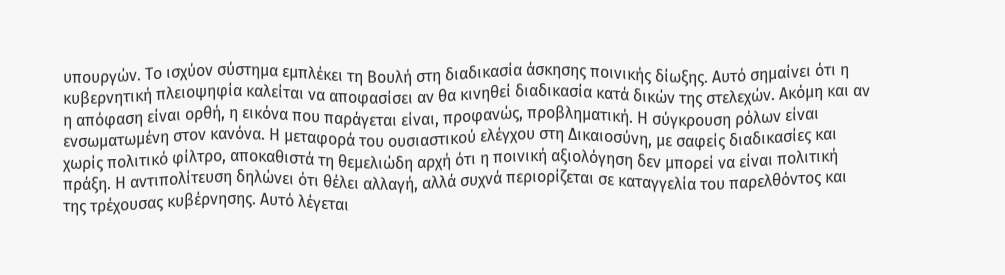υπουργών. Το ισχύον σύστημα εμπλέκει τη Βουλή στη διαδικασία άσκησης ποινικής δίωξης. Αυτό σημαίνει ότι η κυβερνητική πλειοψηφία καλείται να αποφασίσει αν θα κινηθεί διαδικασία κατά δικών της στελεχών. Ακόμη και αν η απόφαση είναι ορθή, η εικόνα που παράγεται είναι, προφανώς, προβληματική. Η σύγκρουση ρόλων είναι ενσωματωμένη στον κανόνα. Η μεταφορά του ουσιαστικού ελέγχου στη Δικαιοσύνη, με σαφείς διαδικασίες και χωρίς πολιτικό φίλτρο, αποκαθιστά τη θεμελιώδη αρχή ότι η ποινική αξιολόγηση δεν μπορεί να είναι πολιτική πράξη. Η αντιπολίτευση δηλώνει ότι θέλει αλλαγή, αλλά συχνά περιορίζεται σε καταγγελία του παρελθόντος και της τρέχουσας κυβέρνησης. Αυτό λέγεται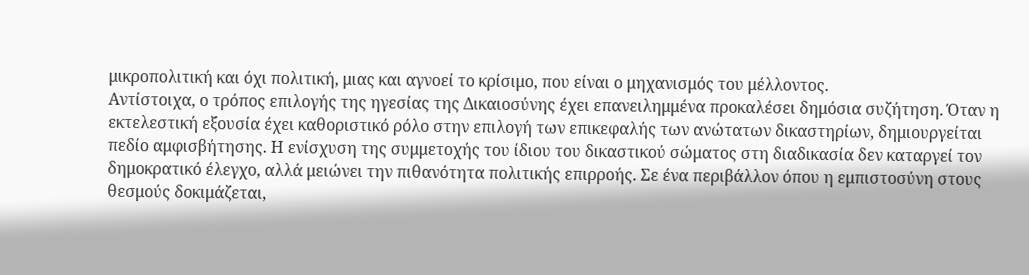μικροπολιτική και όχι πολιτική, μιας και αγνοεί το κρίσιμο, που είναι ο μηχανισμός του μέλλοντος.
Αντίστοιχα, ο τρόπος επιλογής της ηγεσίας της Δικαιοσύνης έχει επανειλημμένα προκαλέσει δημόσια συζήτηση. Όταν η εκτελεστική εξουσία έχει καθοριστικό ρόλο στην επιλογή των επικεφαλής των ανώτατων δικαστηρίων, δημιουργείται πεδίο αμφισβήτησης. Η ενίσχυση της συμμετοχής του ίδιου του δικαστικού σώματος στη διαδικασία δεν καταργεί τον δημοκρατικό έλεγχο, αλλά μειώνει την πιθανότητα πολιτικής επιρροής. Σε ένα περιβάλλον όπου η εμπιστοσύνη στους θεσμούς δοκιμάζεται,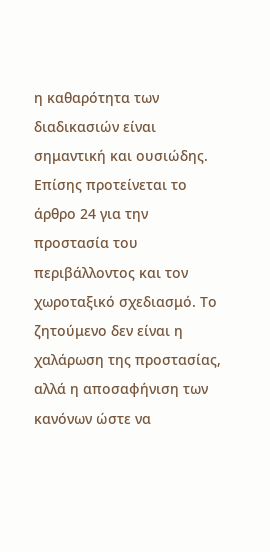η καθαρότητα των διαδικασιών είναι σημαντική και ουσιώδης.
Επίσης προτείνεται το άρθρο 24 για την προστασία του περιβάλλοντος και τον χωροταξικό σχεδιασμό. Το ζητούμενο δεν είναι η χαλάρωση της προστασίας, αλλά η αποσαφήνιση των κανόνων ώστε να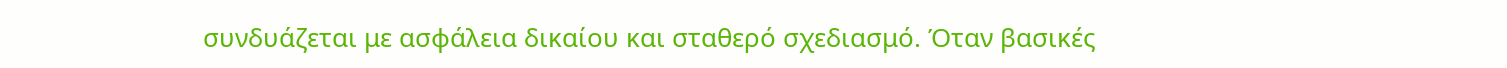συνδυάζεται με ασφάλεια δικαίου και σταθερό σχεδιασμό. Όταν βασικές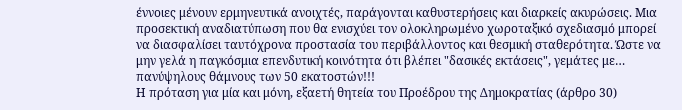έννοιες μένουν ερμηνευτικά ανοιχτές, παράγονται καθυστερήσεις και διαρκείς ακυρώσεις. Μια προσεκτική αναδιατύπωση που θα ενισχύει τον ολοκληρωμένο χωροταξικό σχεδιασμό μπορεί να διασφαλίσει ταυτόχρονα προστασία του περιβάλλοντος και θεσμική σταθερότητα. Ώστε να μην γελά η παγκόσμια επενδυτική κοινότητα ότι βλέπει "δασικές εκτάσεις", γεμάτες με… πανύψηλους θάμνους των 50 εκατοστών!!!
Η πρόταση για μία και μόνη, εξαετή θητεία του Προέδρου της Δημοκρατίας (άρθρο 30)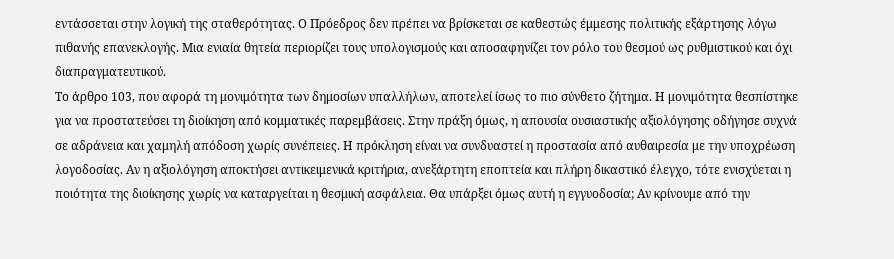εντάσσεται στην λογική της σταθερότητας. Ο Πρόεδρος δεν πρέπει να βρίσκεται σε καθεστώς έμμεσης πολιτικής εξάρτησης λόγω πιθανής επανεκλογής. Μια ενιαία θητεία περιορίζει τους υπολογισμούς και αποσαφηνίζει τον ρόλο του θεσμού ως ρυθμιστικού και όχι διαπραγματευτικού.
Το άρθρο 103, που αφορά τη μονιμότητα των δημοσίων υπαλλήλων, αποτελεί ίσως το πιο σύνθετο ζήτημα. Η μονιμότητα θεσπίστηκε για να προστατεύσει τη διοίκηση από κομματικές παρεμβάσεις. Στην πράξη όμως, η απουσία ουσιαστικής αξιολόγησης οδήγησε συχνά σε αδράνεια και χαμηλή απόδοση χωρίς συνέπειες. Η πρόκληση είναι να συνδυαστεί η προστασία από αυθαιρεσία με την υποχρέωση λογοδοσίας. Αν η αξιολόγηση αποκτήσει αντικειμενικά κριτήρια, ανεξάρτητη εποπτεία και πλήρη δικαστικό έλεγχο, τότε ενισχύεται η ποιότητα της διοίκησης χωρίς να καταργείται η θεσμική ασφάλεια. Θα υπάρξει όμως αυτή η εγγυοδοσία; Αν κρίνουμε από την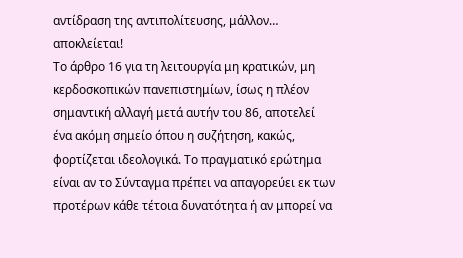αντίδραση της αντιπολίτευσης, μάλλον… αποκλείεται!
Το άρθρο 16 για τη λειτουργία μη κρατικών, μη κερδοσκοπικών πανεπιστημίων, ίσως η πλέον σημαντική αλλαγή μετά αυτήν του 86, αποτελεί ένα ακόμη σημείο όπου η συζήτηση, κακώς, φορτίζεται ιδεολογικά. Το πραγματικό ερώτημα είναι αν το Σύνταγμα πρέπει να απαγορεύει εκ των προτέρων κάθε τέτοια δυνατότητα ή αν μπορεί να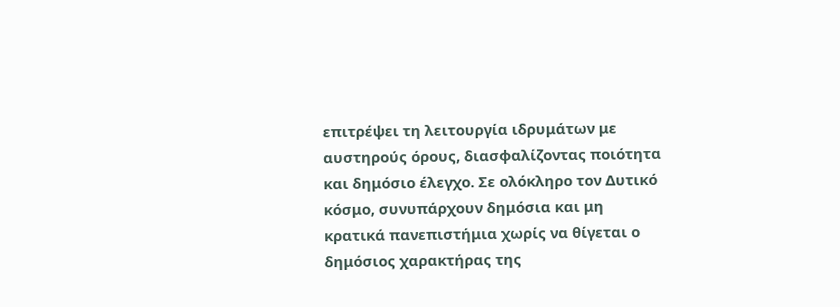επιτρέψει τη λειτουργία ιδρυμάτων με αυστηρούς όρους, διασφαλίζοντας ποιότητα και δημόσιο έλεγχο. Σε ολόκληρο τον Δυτικό κόσμο, συνυπάρχουν δημόσια και μη κρατικά πανεπιστήμια χωρίς να θίγεται ο δημόσιος χαρακτήρας της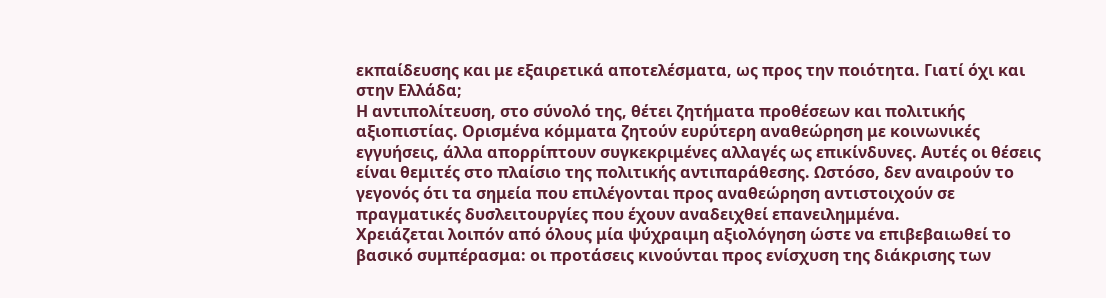εκπαίδευσης και με εξαιρετικά αποτελέσματα, ως προς την ποιότητα. Γιατί όχι και στην Ελλάδα;
Η αντιπολίτευση, στο σύνολό της, θέτει ζητήματα προθέσεων και πολιτικής αξιοπιστίας. Ορισμένα κόμματα ζητούν ευρύτερη αναθεώρηση με κοινωνικές εγγυήσεις, άλλα απορρίπτουν συγκεκριμένες αλλαγές ως επικίνδυνες. Αυτές οι θέσεις είναι θεμιτές στο πλαίσιο της πολιτικής αντιπαράθεσης. Ωστόσο, δεν αναιρούν το γεγονός ότι τα σημεία που επιλέγονται προς αναθεώρηση αντιστοιχούν σε πραγματικές δυσλειτουργίες που έχουν αναδειχθεί επανειλημμένα.
Χρειάζεται λοιπόν από όλους μία ψύχραιμη αξιολόγηση ώστε να επιβεβαιωθεί το βασικό συμπέρασμα: οι προτάσεις κινούνται προς ενίσχυση της διάκρισης των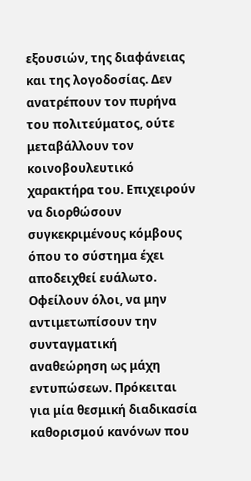εξουσιών, της διαφάνειας και της λογοδοσίας. Δεν ανατρέπουν τον πυρήνα του πολιτεύματος, ούτε μεταβάλλουν τον κοινοβουλευτικό χαρακτήρα του. Επιχειρούν να διορθώσουν συγκεκριμένους κόμβους όπου το σύστημα έχει αποδειχθεί ευάλωτο.
Οφείλουν όλοι, να μην αντιμετωπίσουν την συνταγματική αναθεώρηση ως μάχη εντυπώσεων. Πρόκειται για μία θεσμική διαδικασία καθορισμού κανόνων που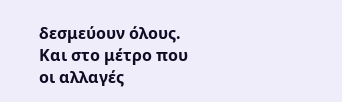δεσμεύουν όλους. Και στο μέτρο που οι αλλαγές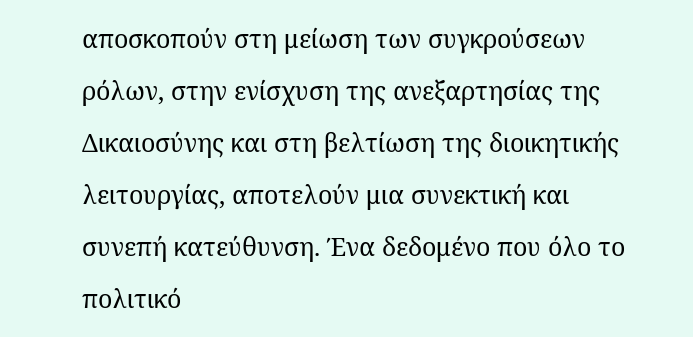αποσκοπούν στη μείωση των συγκρούσεων ρόλων, στην ενίσχυση της ανεξαρτησίας της Δικαιοσύνης και στη βελτίωση της διοικητικής λειτουργίας, αποτελούν μια συνεκτική και συνεπή κατεύθυνση. Ένα δεδομένο που όλο το πολιτικό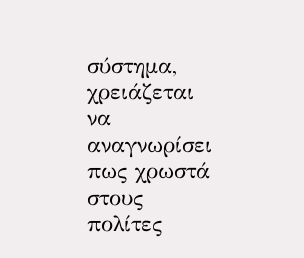σύστημα, χρειάζεται να αναγνωρίσει πως χρωστά στους πολίτες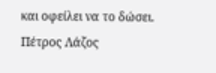και οφείλει να το δώσει.
Πέτρος Λάζος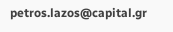petros.lazos@capital.gr